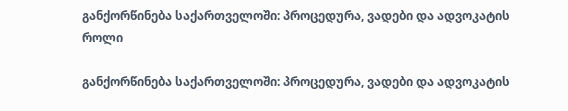განქორწინება საქართველოში: პროცედურა, ვადები და ადვოკატის როლი

განქორწინება საქართველოში: პროცედურა, ვადები და ადვოკატის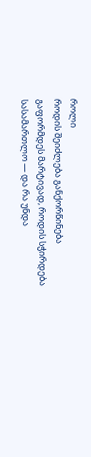როლი
როდის შეიძლება განქორწინება გაფორმდეს მარტივად, როდის სჭირდება სასამართლო — და რა უნდა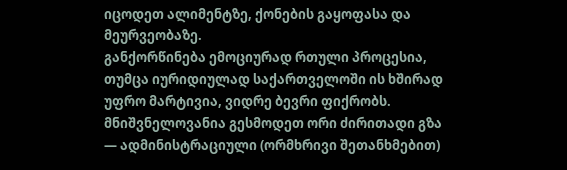იცოდეთ ალიმენტზე, ქონების გაყოფასა და მეურვეობაზე.
განქორწინება ემოციურად რთული პროცესია, თუმცა იურიდიულად საქართველოში ის ხშირად უფრო მარტივია, ვიდრე ბევრი ფიქრობს. მნიშვნელოვანია გესმოდეთ ორი ძირითადი გზა — ადმინისტრაციული (ორმხრივი შეთანხმებით)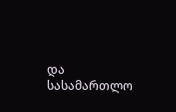და სასამართლო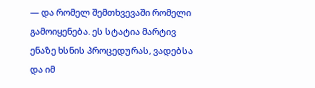— და რომელ შემთხვევაში რომელი გამოიყენება. ეს სტატია მარტივ ენაზე ხსნის პროცედურას, ვადებსა და იმ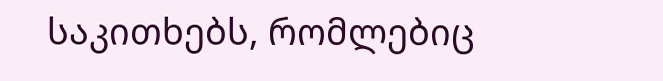საკითხებს, რომლებიც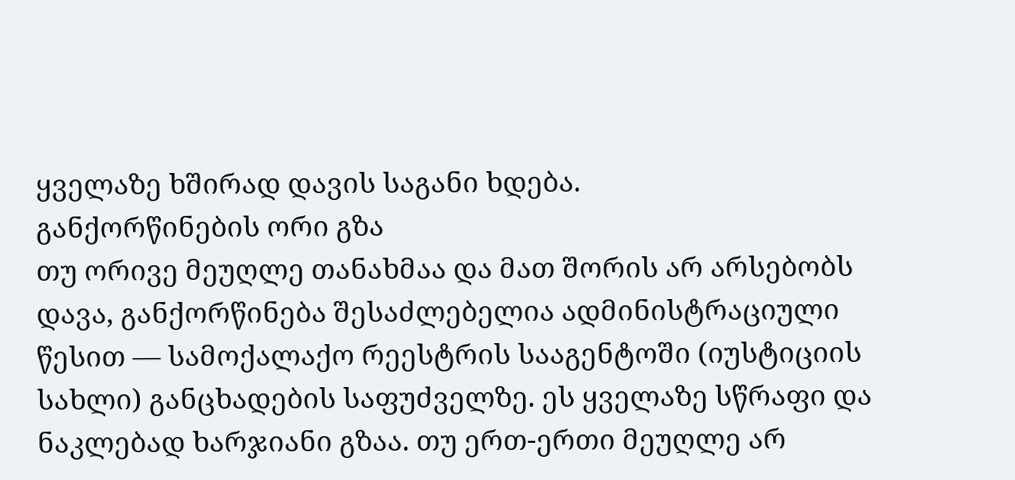ყველაზე ხშირად დავის საგანი ხდება.
განქორწინების ორი გზა
თუ ორივე მეუღლე თანახმაა და მათ შორის არ არსებობს დავა, განქორწინება შესაძლებელია ადმინისტრაციული წესით — სამოქალაქო რეესტრის სააგენტოში (იუსტიციის სახლი) განცხადების საფუძველზე. ეს ყველაზე სწრაფი და ნაკლებად ხარჯიანი გზაა. თუ ერთ-ერთი მეუღლე არ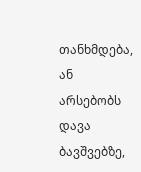თანხმდება, ან არსებობს დავა ბავშვებზე,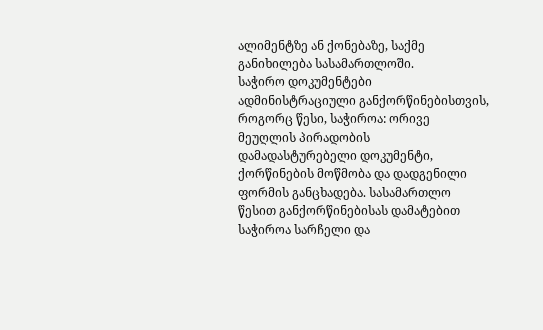ალიმენტზე ან ქონებაზე, საქმე განიხილება სასამართლოში.
საჭირო დოკუმენტები
ადმინისტრაციული განქორწინებისთვის, როგორც წესი, საჭიროა: ორივე მეუღლის პირადობის დამადასტურებელი დოკუმენტი, ქორწინების მოწმობა და დადგენილი ფორმის განცხადება. სასამართლო წესით განქორწინებისას დამატებით საჭიროა სარჩელი და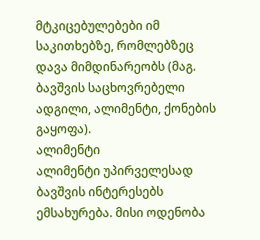მტკიცებულებები იმ საკითხებზე, რომლებზეც დავა მიმდინარეობს (მაგ. ბავშვის საცხოვრებელი ადგილი, ალიმენტი, ქონების გაყოფა).
ალიმენტი
ალიმენტი უპირველესად ბავშვის ინტერესებს ემსახურება. მისი ოდენობა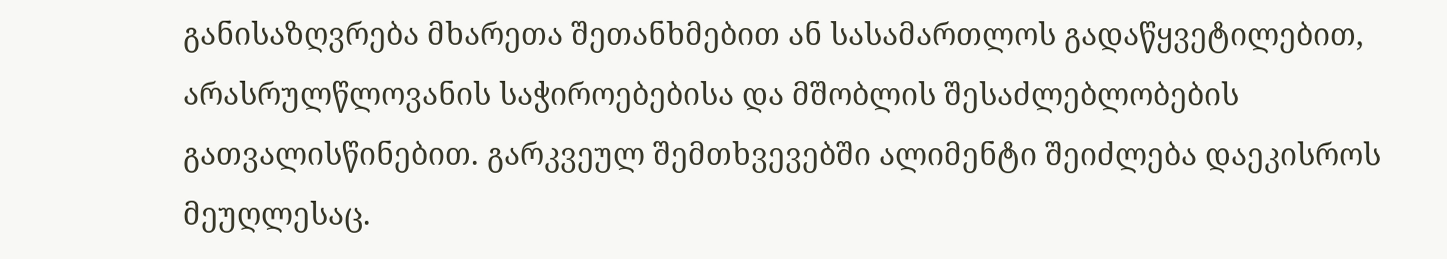განისაზღვრება მხარეთა შეთანხმებით ან სასამართლოს გადაწყვეტილებით, არასრულწლოვანის საჭიროებებისა და მშობლის შესაძლებლობების გათვალისწინებით. გარკვეულ შემთხვევებში ალიმენტი შეიძლება დაეკისროს მეუღლესაც.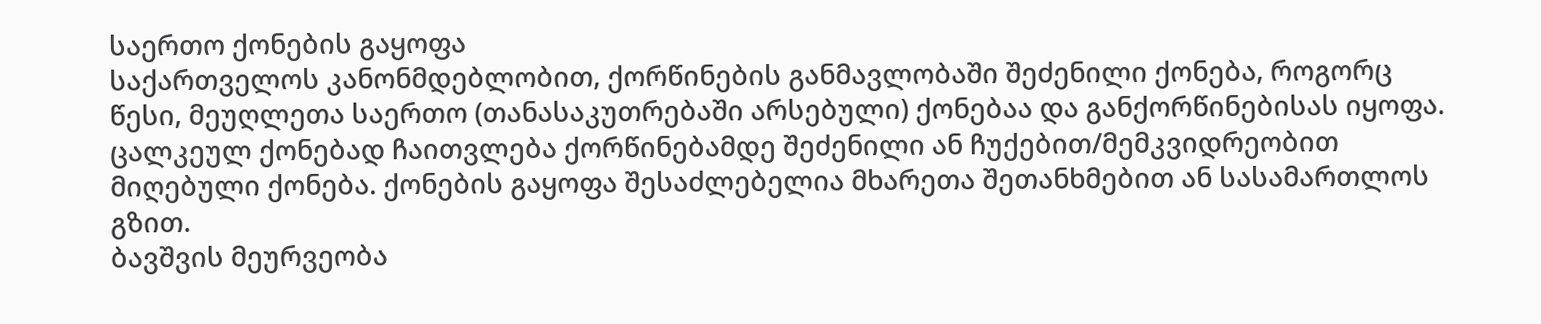საერთო ქონების გაყოფა
საქართველოს კანონმდებლობით, ქორწინების განმავლობაში შეძენილი ქონება, როგორც წესი, მეუღლეთა საერთო (თანასაკუთრებაში არსებული) ქონებაა და განქორწინებისას იყოფა. ცალკეულ ქონებად ჩაითვლება ქორწინებამდე შეძენილი ან ჩუქებით/მემკვიდრეობით მიღებული ქონება. ქონების გაყოფა შესაძლებელია მხარეთა შეთანხმებით ან სასამართლოს გზით.
ბავშვის მეურვეობა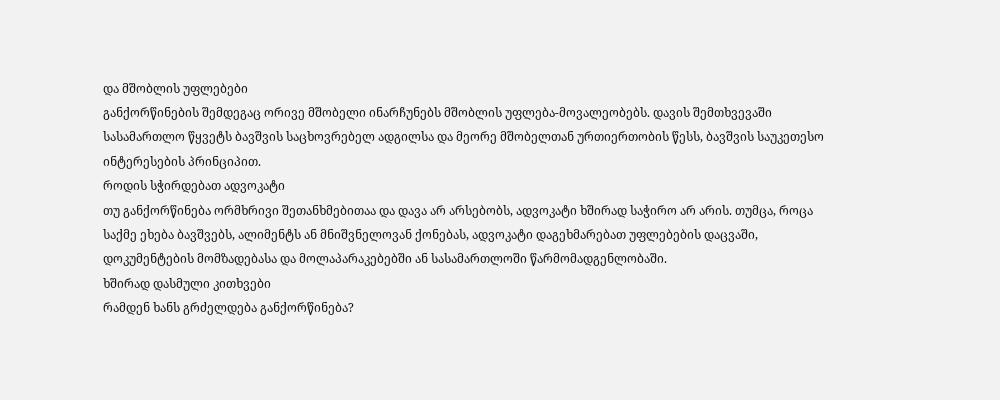და მშობლის უფლებები
განქორწინების შემდეგაც ორივე მშობელი ინარჩუნებს მშობლის უფლება-მოვალეობებს. დავის შემთხვევაში სასამართლო წყვეტს ბავშვის საცხოვრებელ ადგილსა და მეორე მშობელთან ურთიერთობის წესს, ბავშვის საუკეთესო ინტერესების პრინციპით.
როდის სჭირდებათ ადვოკატი
თუ განქორწინება ორმხრივი შეთანხმებითაა და დავა არ არსებობს, ადვოკატი ხშირად საჭირო არ არის. თუმცა, როცა საქმე ეხება ბავშვებს, ალიმენტს ან მნიშვნელოვან ქონებას, ადვოკატი დაგეხმარებათ უფლებების დაცვაში, დოკუმენტების მომზადებასა და მოლაპარაკებებში ან სასამართლოში წარმომადგენლობაში.
ხშირად დასმული კითხვები
რამდენ ხანს გრძელდება განქორწინება?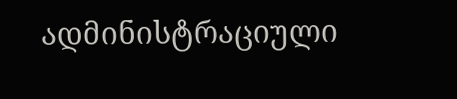ადმინისტრაციული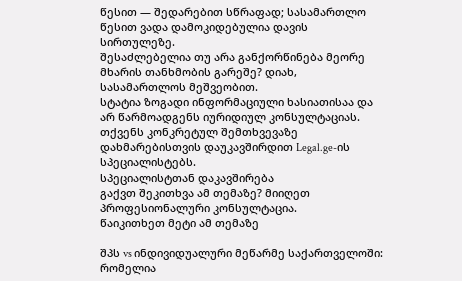წესით — შედარებით სწრაფად; სასამართლო წესით ვადა დამოკიდებულია დავის სირთულეზე.
შესაძლებელია თუ არა განქორწინება მეორე მხარის თანხმობის გარეშე? დიახ, სასამართლოს მეშვეობით.
სტატია ზოგადი ინფორმაციული ხასიათისაა და არ წარმოადგენს იურიდიულ კონსულტაციას. თქვენს კონკრეტულ შემთხვევაზე დახმარებისთვის დაუკავშირდით Legal.ge-ის სპეციალისტებს.
სპეციალისტთან დაკავშირება
გაქვთ შეკითხვა ამ თემაზე? მიიღეთ პროფესიონალური კონსულტაცია.
წაიკითხეთ მეტი ამ თემაზე

შპს vs ინდივიდუალური მეწარმე საქართველოში: რომელია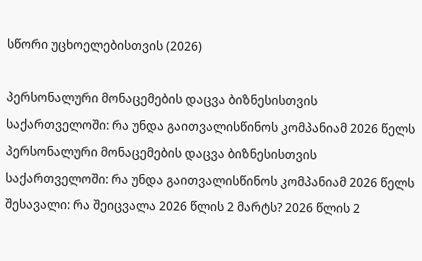სწორი უცხოელებისთვის (2026)

პერსონალური მონაცემების დაცვა ბიზნესისთვის საქართველოში: რა უნდა გაითვალისწინოს კომპანიამ 2026 წელს
პერსონალური მონაცემების დაცვა ბიზნესისთვის საქართველოში: რა უნდა გაითვალისწინოს კომპანიამ 2026 წელს
შესავალი: რა შეიცვალა 2026 წლის 2 მარტს? 2026 წლის 2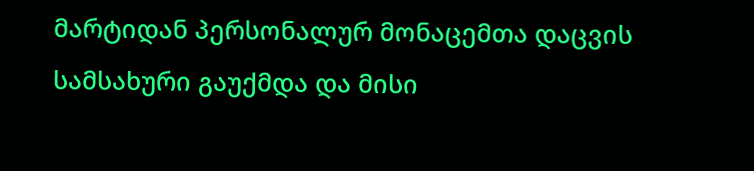მარტიდან პერსონალურ მონაცემთა დაცვის სამსახური გაუქმდა და მისი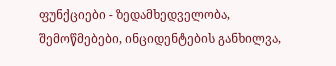ფუნქციები - ზედამხედველობა, შემოწმებები, ინციდენტების განხილვა,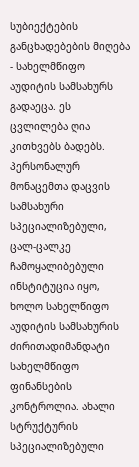სუბიექტების განცხადებების მიღება - სახელმწიფო აუდიტის სამსახურს გადაეცა. ეს ცვლილება ღია კითხვებს ბადებს. პერსონალურ მონაცემთა დაცვის სამსახური სპეციალიზებული, ცალ-ცალკე ჩამოყალიბებული ინსტიტუცია იყო, ხოლო სახელწიფო აუდიტის სამსახურის ძირითადიმანდატი სახელმწიფო ფინანსების კონტროლია. ახალი სტრუქტურის სპეციალიზებული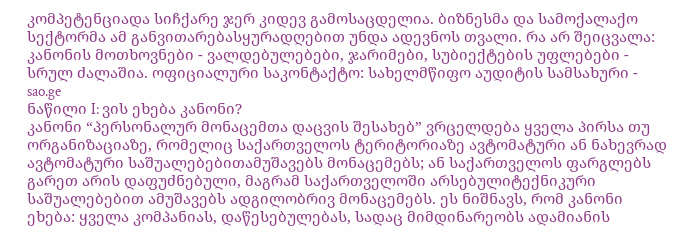კომპეტენციადა სიჩქარე ჯერ კიდევ გამოსაცდელია. ბიზნესმა და სამოქალაქო სექტორმა ამ განვითარებასყურადღებით უნდა ადევნოს თვალი. რა არ შეიცვალა: კანონის მოთხოვნები - ვალდებულებები, ჯარიმები, სუბიექტების უფლებები - სრულ ძალაშია. ოფიციალური საკონტაქტო: სახელმწიფო აუდიტის სამსახური - sao.ge
ნაწილი I: ვის ეხება კანონი?
კანონი “პერსონალურ მონაცემთა დაცვის შესახებ” ვრცელდება ყველა პირსა თუ ორგანიზაციაზე, რომელიც საქართველოს ტერიტორიაზე ავტომატური ან ნახევრად ავტომატური საშუალებებითამუშავებს მონაცემებს; ან საქართველოს ფარგლებს გარეთ არის დაფუძნებული, მაგრამ საქართველოში არსებულიტექნიკური საშუალებებით ამუშავებს ადგილობრივ მონაცემებს. ეს ნიშნავს, რომ კანონი ეხება: ყველა კომპანიას, დაწესებულებას, სადაც მიმდინარეობს ადამიანის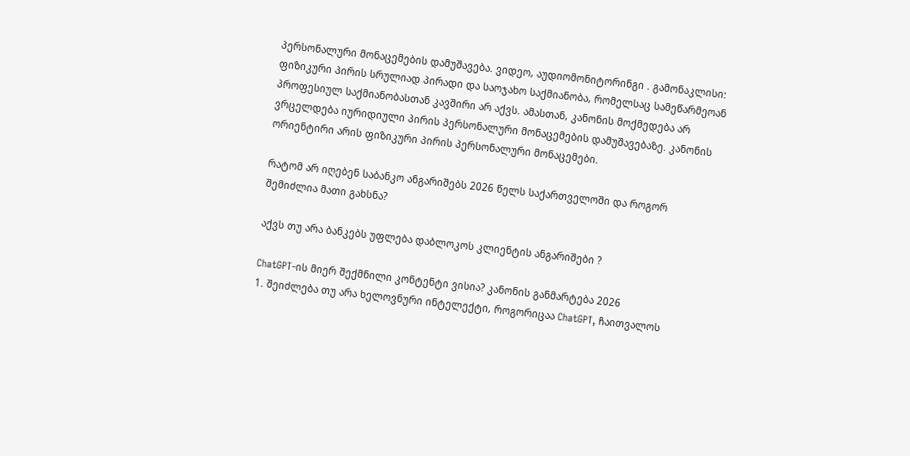პერსონალური მონაცემების დამუშავება. ვიდეო, აუდიომონიტორინგი . გამონაკლისი: ფიზიკური პირის სრულიად პირადი და საოჯახო საქმიანობა, რომელსაც სამეწარმეოან პროფესიულ საქმიანობასთან კავშირი არ აქვს. ამასთან, კანონის მოქმედება არ ვრცელდება იურიდიული პირის პერსონალური მონაცემების დამუშავებაზე. კანონის ორიენტირი არის ფიზიკური პირის პერსონალური მონაცემები.

რატომ არ იღებენ საბანკო ანგარიშებს 2026 წელს საქართველოში და როგორ შემიძლია მათი გახსნა?

აქვს თუ არა ბანკებს უფლება დაბლოკოს კლიენტის ანგარიშები ?

ChatGPT-ის მიერ შექმნილი კონტენტი ვისია? კანონის განმარტება 2026
1. შეიძლება თუ არა ხელოვნური ინტელექტი, როგორიცაა ChatGPT, ჩაითვალოს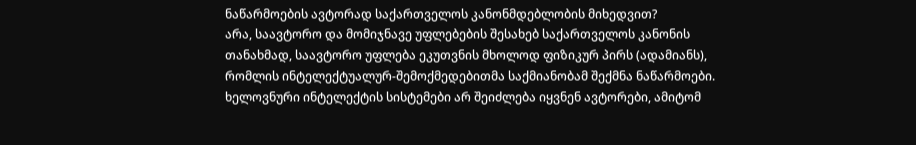ნაწარმოების ავტორად საქართველოს კანონმდებლობის მიხედვით?
არა, საავტორო და მომიჯნავე უფლებების შესახებ საქართველოს კანონის თანახმად, საავტორო უფლება ეკუთვნის მხოლოდ ფიზიკურ პირს (ადამიანს), რომლის ინტელექტუალურ-შემოქმედებითმა საქმიანობამ შექმნა ნაწარმოები. ხელოვნური ინტელექტის სისტემები არ შეიძლება იყვნენ ავტორები, ამიტომ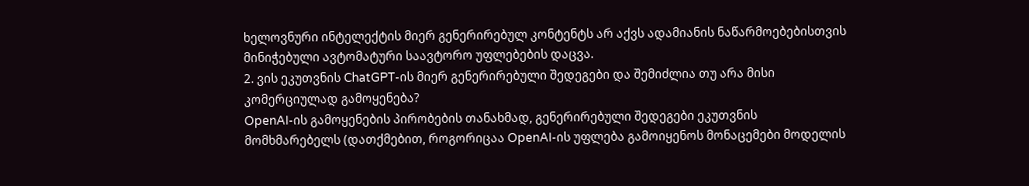ხელოვნური ინტელექტის მიერ გენერირებულ კონტენტს არ აქვს ადამიანის ნაწარმოებებისთვის მინიჭებული ავტომატური საავტორო უფლებების დაცვა.
2. ვის ეკუთვნის ChatGPT-ის მიერ გენერირებული შედეგები და შემიძლია თუ არა მისი კომერციულად გამოყენება?
OpenAI-ის გამოყენების პირობების თანახმად, გენერირებული შედეგები ეკუთვნის მომხმარებელს (დათქმებით, როგორიცაა OpenAI-ის უფლება გამოიყენოს მონაცემები მოდელის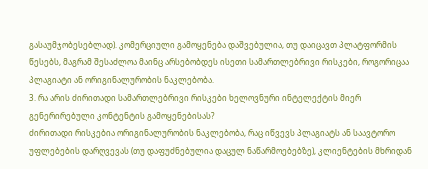გასაუმჯობესებლად). კომერციული გამოყენება დაშვებულია, თუ დაიცავთ პლატფორმის წესებს, მაგრამ შესაძლოა მაინც არსებობდეს ისეთი სამართლებრივი რისკები, როგორიცაა პლაგიატი ან ორიგინალურობის ნაკლებობა.
3. რა არის ძირითადი სამართლებრივი რისკები ხელოვნური ინტელექტის მიერ გენერირებული კონტენტის გამოყენებისას?
ძირითადი რისკებია ორიგინალურობის ნაკლებობა, რაც იწვევს პლაგიატს ან საავტორო უფლებების დარღვევას (თუ დაფუძნებულია დაცულ ნაწარმოებებზე), კლიენტების მხრიდან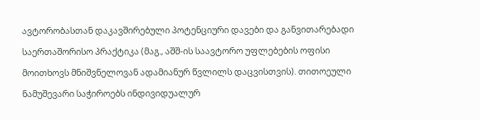ავტორობასთან დაკავშირებული პოტენციური დავები და განვითარებადი საერთაშორისო პრაქტიკა (მაგ., აშშ-ის საავტორო უფლებების ოფისი მოითხოვს მნიშვნელოვან ადამიანურ წვლილს დაცვისთვის). თითოეული ნამუშევარი საჭიროებს ინდივიდუალურ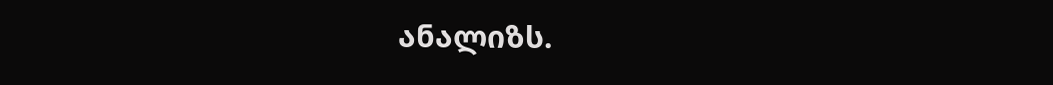ანალიზს.